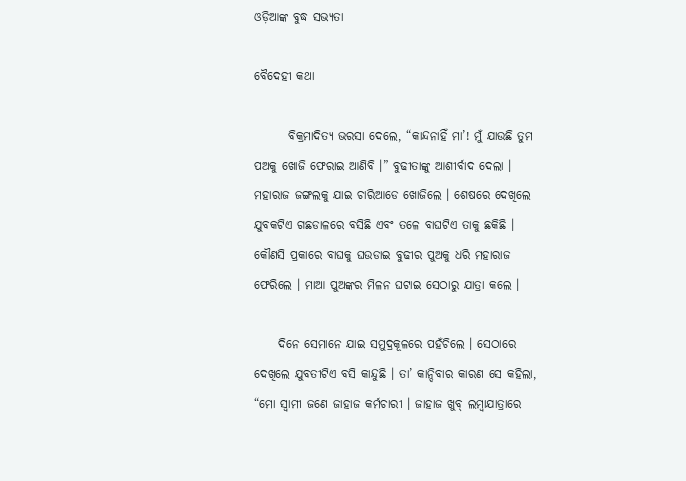ଓଡ଼ିଆଙ୍କ ବୁଦ୍ଧ ସଭ୍ୟତା

ବୈଦେହୀ କଥା

       ବିକ୍ରମାଦିତ୍ୟ ଭରସା ଦେଲେ, “କାନ୍ଦନାହିଁ ମା’! ମୁଁ ଯାଉଛି ତୁମ ପଅକୁ ଖୋଜି ଫେରାଇ ଆଣିବି ।” ବୁଢୀତାଙ୍କୁ ଆଶୀର୍ବାଦ ଦେଲା । ମହାରାଜ ଜଙ୍ଗଲକୁ ଯାଇ ଚାରିଆଡେ ଖୋଜିଲେ । ଶେଷରେ ଦେଖିଲେ ଯୁବକଟିଏ ଗଛଡାଳରେ ବସିଛି ଏବଂ ତଳେ ବାଘଟିଏ ତାକୁ ଛକିଛି । କୌଣସି ପ୍ରକାରେ ବାଘକୁ ଘଉଡାଇ ବୁଢୀର ପୁଅକୁ ଧରି ମହାରାଜ ଫେରିଲେ । ମାଆ ପୁଅଙ୍କର ମିଳନ ଘଟାଇ ସେଠାରୁ ଯାତ୍ରା କଲେ ।

     ଦିନେ ସେମାନେ ଯାଇ ସମୁଦ୍ରକୂଳରେ ପହଁଚିଲେ । ସେଠାରେ ଦେଖିଲେ ଯୁବତୀଟିଏ ବସି କାନ୍ଦୁଛି । ତା’ କାନ୍ଦିବାର କାରଣ ସେ କହିଲା, “ମୋ ସ୍ୱାମୀ ଜଣେ ଜାହାଜ କର୍ମଚାରୀ । ଜାହାଜ ଖୁବ୍ ଲମ୍ବାଯାତ୍ରାରେ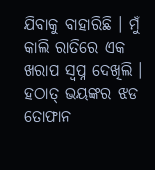ଯିବାକୁ ବାହାରିଛି । ମୁଁ କାଲି ରାତିରେ ଏକ ଖରାପ ସ୍ୱପ୍ନ ଦେଖିଲି । ହଠାତ୍ ଭୟଙ୍କର ଝଡ ତୋଫାନ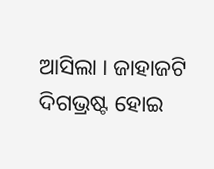ଆସିଲା । ଜାହାଜଟି ଦିଗଭ୍ରଷ୍ଟ ହୋଇ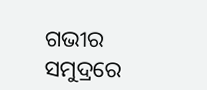ଗଭୀର ସମୁଦ୍ରରେ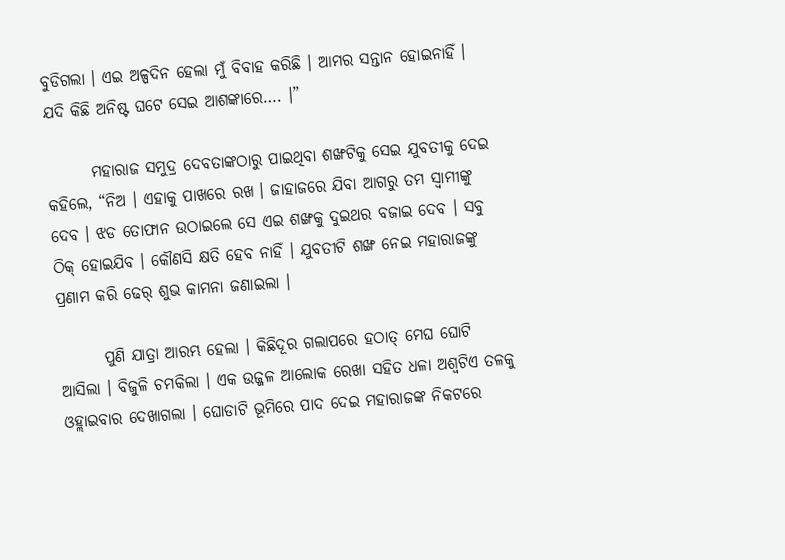ବୁଡିଗଲା । ଏଇ ଅଳ୍ପଦିନ ହେଲା ମୁଁ ବିବାହ କରିଛି । ଆମର ସନ୍ତାନ ହୋଇନାହିଁ । ଯଦି କିଛି ଅନିଷ୍ଟ ଘଟେ ସେଇ ଆଶଙ୍କାରେ…. ।”

       ମହାରାଜ ସମୁଦ୍ର ଦେବତାଙ୍କଠାରୁ ପାଇଥିବା ଶଙ୍ଖଟିକୁ ସେଇ ଯୁବତୀକୁ ଦେଇ କହିଲେ, “ନିଅ । ଏହାକୁ ପାଖରେ ରଖ । ଜାହାଜରେ ଯିବା ଆଗରୁ ତମ ସ୍ୱାମୀଙ୍କୁ ଦେବ । ଝଡ ତୋଫାନ ଉଠାଇଲେ ସେ ଏଇ ଶଙ୍ଖକୁ ଦୁଇଥର ବଜାଇ ଦେବ । ସବୁ ଠିକ୍ ହୋଇଯିବ । କୌଣସି କ୍ଷତି ହେବ ନାହିଁ । ଯୁବତୀଟି ଶଙ୍ଖ ନେଇ ମହାରାଜଙ୍କୁ ପ୍ରଣାମ କରି ଢେର୍ ଶୁଭ କାମନା ଜଣାଇଲା ।

       ପୁଣି ଯାତ୍ରା ଆରମ୍ଭ ହେଲା । କିଛିଦୂର ଗଲାପରେ ହଠାତ୍ ମେଘ ଘୋଟି ଆସିଲା । ବିଜୁଳି ଚମକିଲା । ଏକ ଉଜ୍ଜଳ ଆଲୋକ ରେଖା ସହିତ ଧଳା ଅଶ୍ୱଟିଏ ତଳକୁ ଓହ୍ଲାଇବାର ଦେଖାଗଲା । ଘୋଡାଟି ଭୂମିରେ ପାଦ ଦେଇ ମହାରାଜଙ୍କ ନିକଟରେ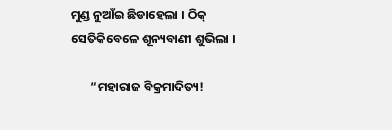ମୁଣ୍ଡ ନୁଆଁଇ ଛିଡାହେଲା । ଠିକ୍ ସେତିକିବେଳେ ଶୂନ୍ୟବାଣୀ ଶୁଭିଲା ।

       “ମହାରାଜ ବିକ୍ରମାଦିତ୍ୟ!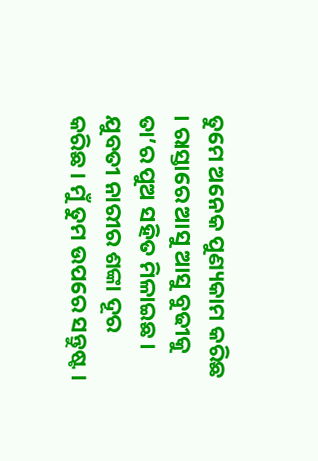ତୁମେ ଅନେକ ପୁଣ୍ୟକାମ କରିଛ । ରାସ୍ତାରେ ଆସୁ ଆସୁ ବୁଢୀକୁ ତା’ର ପୁଅ ସହିତ ମିଳାଇଛ । ଯୁବତୀ ନାରୀର ଶଙ୍କା ଦୂର କରିଛ । ମୁଁ ତୁମ ଉପରେ ସନ୍ତୁଷ୍ଟ ।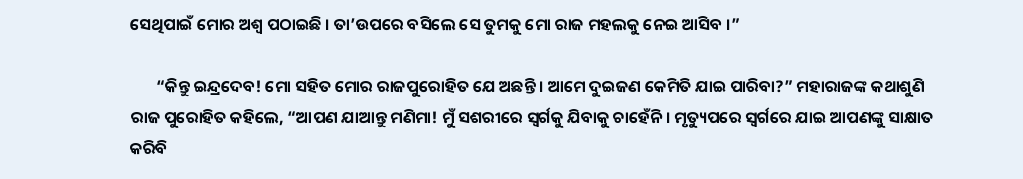ସେଥିପାଇଁ ମୋର ଅଶ୍ୱ ପଠାଇଛି । ତା’ଉପରେ ବସିଲେ ସେ ତୁମକୁ ମୋ ରାଜ ମହଲକୁ ନେଇ ଆସିବ ।”

       “କିନ୍ତୁ ଇନ୍ଦ୍ରଦେବ! ମୋ ସହିତ ମୋର ରାଜପୁରୋହିତ ଯେ ଅଛନ୍ତି । ଆମେ ଦୁଇଜଣ କେମିତି ଯାଇ ପାରିବା?” ମହାରାଜଙ୍କ କଥାଶୁଣି ରାଜ ପୁରୋହିତ କହିଲେ, “ଆପଣ ଯାଆନ୍ତୁ ମଣିମା! ମୁଁ ସଶରୀରେ ସ୍ୱର୍ଗକୁ ଯିବାକୁ ଚାହେଁନି । ମୃତ୍ୟୁପରେ ସ୍ୱର୍ଗରେ ଯାଇ ଆପଣଙ୍କୁ ସାକ୍ଷାତ କରିବି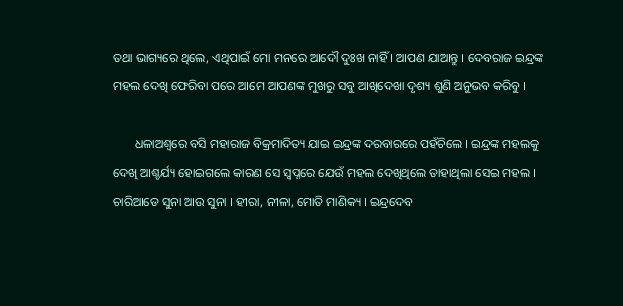ତଥା ଭାଗ୍ୟରେ ଥିଲେ, ଏଥିପାଇଁ ମୋ ମନରେ ଆଦୌ ଦୁଃଖ ନାହିଁ । ଆପଣ ଯାଆନ୍ତୁ । ଦେବରାଜ ଇନ୍ଦ୍ରଙ୍କ ମହଲ ଦେଖି ଫେରିବା ପରେ ଆମେ ଆପଣଙ୍କ ମୁଖରୁ ସବୁ ଆଖିଦେଖା ଦୃଶ୍ୟ ଶୁଣି ଅନୁଭବ କରିବୁ ।

       ଧଳାଅଶ୍ୱରେ ବସି ମହାରାଜ ବିକ୍ରମାଦିତ୍ୟ ଯାଇ ଇନ୍ଦ୍ରଙ୍କ ଦରବାରରେ ପହଁଚିଲେ । ଇନ୍ଦ୍ରଙ୍କ ମହଲକୁ ଦେଖି ଆଶ୍ଚର୍ଯ୍ୟ ହୋଇଗଲେ କାରଣ ସେ ସ୍ୱପ୍ନରେ ଯେଉଁ ମହଲ ଦେଖିଥିଲେ ତାହାଥିଲା ସେଇ ମହଲ । ଚାରିଆଡେ ସୁନା ଆଉ ସୁନା । ହୀରା, ନୀଳା, ମୋତି ମାଣିକ୍ୟ । ଇନ୍ଦ୍ରଦେବ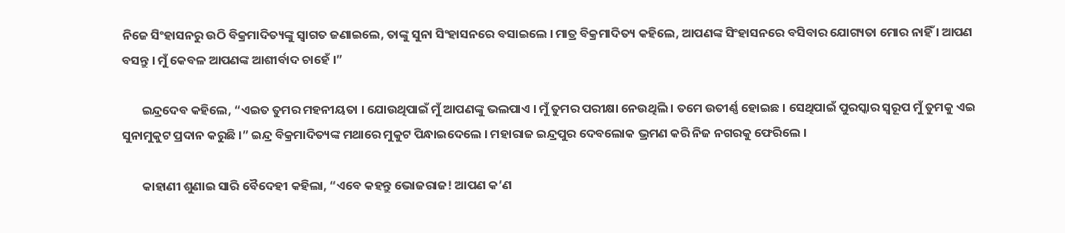ନିଜେ ସିଂହାସନରୁ ଉଠି ବିକ୍ରମାଦିତ୍ୟଙ୍କୁ ସ୍ୱାଗତ ଜଣାଇଲେ, ତାଙ୍କୁ ସୁନା ସିଂହାସନରେ ବସାଇଲେ । ମାତ୍ର ବିକ୍ରମାଦିତ୍ୟ କହିଲେ, ଆପଣଙ୍କ ସିଂହାସନରେ ବସିବାର ଯୋଗ୍ୟତା ମୋର ନାହିଁ । ଆପଣ ବସନ୍ତୁ । ମୁଁ କେବଳ ଆପଣଙ୍କ ଆଶୀର୍ବାଦ ଚାହେଁ ।”

       ଇନ୍ଦ୍ରଦେବ କହିଲେ, “ଏଇତ ତୁମର ମହନୀୟତା । ଯୋଉଥିପାଇଁ ମୁଁ ଆପଣଙ୍କୁ ଭଲପାଏ । ମୁଁ ତୁମର ପରୀକ୍ଷା ନେଉଥିଲି । ତମେ ଉତୀର୍ଣ୍ଣ ହୋଇଛ । ସେଥିପାଇଁ ପୁରସ୍କାର ସ୍ୱରୂପ ମୁଁ ତୁମକୁ ଏଇ ସୁନାମୁକୁଟ ପ୍ରଦାନ କରୁଛି ।” ଇନ୍ଦ୍ର ବିକ୍ରମାଦିତ୍ୟଙ୍କ ମଥାରେ ମୁକୁଟ ପିନ୍ଧାଇଦେଲେ । ମହାରାଜ ଇନ୍ଦ୍ରପୁର ଦେବଲୋକ ଭ୍ରମଣ କରି ନିଜ ନଗରକୁ ଫେରିଲେ ।

       କାହାଣୀ ଶୁଣାଇ ସାରି ବୈଦେହୀ କହିଲା, “ଏବେ କହନ୍ତୁ ଭୋଜରାଜ! ଆପଣ କ’ଣ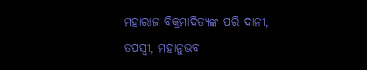ମହାରାଜ ବିକ୍ରମାଦିତ୍ୟଙ୍କ ପରି ଦାନୀ, ତପସ୍ୱୀ, ମହାନୁଭବ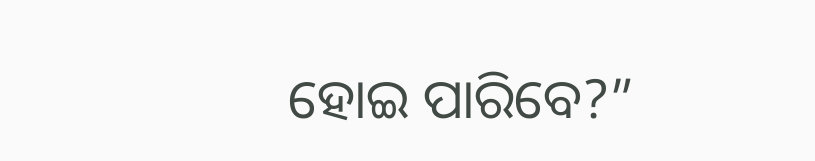ହୋଇ ପାରିବେ?”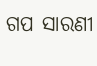ଗପ ସାରଣୀ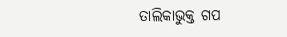ତାଲିକାଭୁକ୍ତ ଗପ